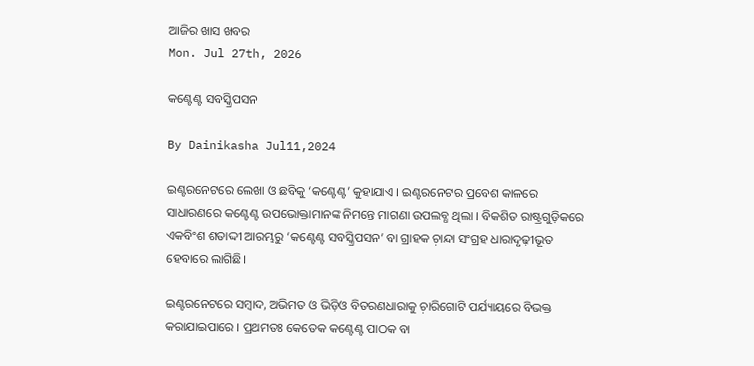ଆଜିର ଖାସ ଖବର
Mon. Jul 27th, 2026

କଣ୍ଟେଣ୍ଟ ସବସ୍କ୍ରିପସନ

By Dainikasha Jul11,2024

ଇଣ୍ଟରନେଟରେ ଲେଖା ଓ ଛବିକୁ ‘କଣ୍ଟେଣ୍ଟ’ କୁହାଯାଏ । ଇଣ୍ଟରନେଟର ପ୍ରବେଶ କାଳରେ ସାଧାରଣରେ କଣ୍ଟେଣ୍ଟ ଉପଭୋକ୍ତାମାନଙ୍କ ନିମନ୍ତେ ମାଗଣା ଉପଲବ୍ଧ ଥିଲା । ବିକଶିତ ରାଷ୍ଟ୍ରଗୁଡ଼ିକରେ ଏକବିଂଶ ଶତାଦ୍ଦୀ ଆରମ୍ଭରୁ ‘କଣ୍ଟେଣ୍ଟ ସବସ୍କ୍ରିପସନ’ ବା ଗ୍ରାହକ ଚ଼ାନ୍ଦା ସଂଗ୍ରହ ଧାରାଦୃଢ଼ୀଭୂତ ହେବାରେ ଲାଗିଛି।

ଇଣ୍ଟରନେଟରେ ସମ୍ୱାଦ, ଅଭିମତ ଓ ଭିଡ଼ିଓ ବିତରଣଧାରାକୁ ଚ଼ାରିଗୋଟି ପର୍ଯ୍ୟାୟରେ ବିଭକ୍ତ କରାଯାଇପାରେ । ପ୍ରଥମତଃ କେତେକ କଣ୍ଟେଣ୍ଟ ପାଠକ ବା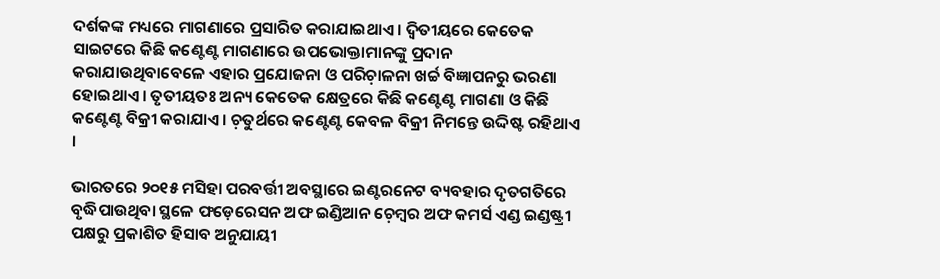ଦର୍ଶକଙ୍କ ମଧ୍ୟରେ ମାଗଣାରେ ପ୍ରସାରିତ କରାଯାଇଥାଏ । ଦ୍ୱିତୀୟରେ କେତେକ ସାଇଟରେ କିଛି କଣ୍ଟେଣ୍ଟ ମାଗଣାରେ ଉପଭୋକ୍ତାମାନଙ୍କୁ ପ୍ରଦାନ କରାଯାଉଥିବାବେଳେ ଏହାର ପ୍ରଯୋଜନା ଓ ପରିଚ଼ାଳନା ଖର୍ଚ୍ଚ ବିଜ୍ଞାପନରୁ ଭରଣା ହୋଇଥାଏ । ତୃତୀୟତଃ ଅନ୍ୟ କେତେକ କ୍ଷେତ୍ରରେ କିଛି କଣ୍ଟେଣ୍ଟ ମାଗଣା ଓ କିଛି କଣ୍ଟେଣ୍ଟ ବିକ୍ରୀ କରାଯାଏ । ଚ଼ତୁର୍ଥରେ କଣ୍ଟେଣ୍ଟ କେବଳ ବିକ୍ରୀ ନିମନ୍ତେ ଉଦ୍ଦିଷ୍ଟ ରହିଥାଏ ।

ଭାରତରେ ୨୦୧୫ ମସିହା ପରବର୍ତ୍ତୀ ଅବସ୍ଥାରେ ଇଣ୍ଟରନେଟ ବ୍ୟବହାର ଦୃତଗତିରେ ବୃଦ୍ଧିପାଉଥିବା ସ୍ଥଳେ ଫଡ଼େରେସନ ଅଫ ଇଣ୍ଡିଆନ ଚ଼େମ୍ୱର ଅଫ କମର୍ସ ଏଣ୍ଡ ଇଣ୍ଡଷ୍ଟ୍ରୀ ପକ୍ଷରୁ ପ୍ରକାଶିତ ହିସାବ ଅନୁଯାୟୀ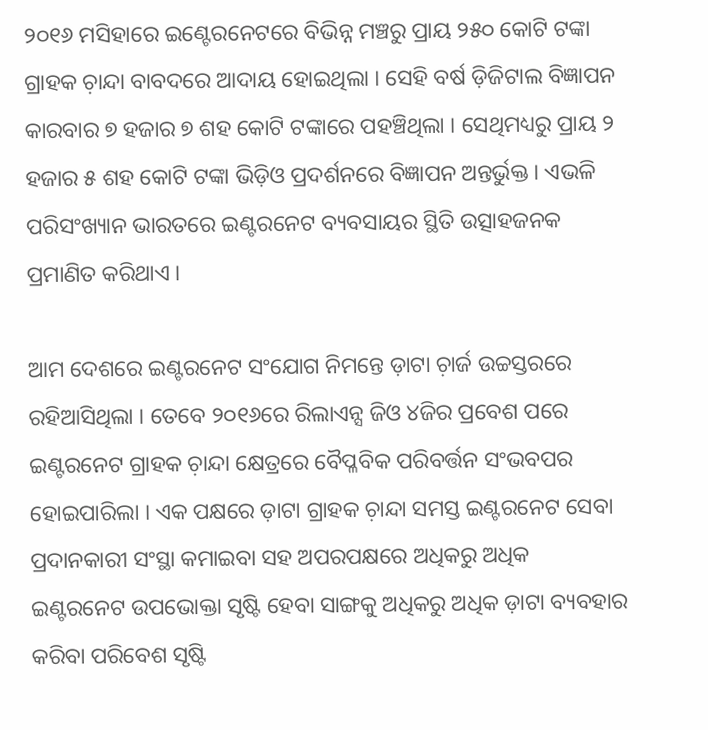୨୦୧୬ ମସିହାରେ ଇଣ୍ଟେରନେଟରେ ବିଭିନ୍ନ ମଞ୍ଚରୁ ପ୍ରାୟ ୨୫୦ କୋଟି ଟଙ୍କା ଗ୍ରାହକ ଚ଼ାନ୍ଦା ବାବଦରେ ଆଦାୟ ହୋଇଥିଲା । ସେହି ବର୍ଷ ଡ଼ିଜିଟାଲ ବିଜ୍ଞାପନ କାରବାର ୭ ହଜାର ୭ ଶହ କୋଟି ଟଙ୍କାରେ ପହଞ୍ଚିଥିଲା । ସେଥିମଧ୍ୟରୁ ପ୍ରାୟ ୨ ହଜାର ୫ ଶହ କୋଟି ଟଙ୍କା ଭିଡ଼ିଓ ପ୍ରଦର୍ଶନରେ ବିଜ୍ଞାପନ ଅନ୍ତର୍ଭୁକ୍ତ । ଏଭଳି ପରିସଂଖ୍ୟାନ ଭାରତରେ ଇଣ୍ଟରନେଟ ବ୍ୟବସାୟର ସ୍ଥିତି ଉତ୍ସାହଜନକ ପ୍ରମାଣିତ କରିଥାଏ ।

ଆମ ଦେଶରେ ଇଣ୍ଟରନେଟ ସଂଯୋଗ ନିମନ୍ତେ ଡ଼ାଟା ଚ଼ାର୍ଜ ଉଚ୍ଚସ୍ତରରେ ରହିଆସିଥିଲା । ତେବେ ୨୦୧୬ରେ ରିଲାଏନ୍ସ ଜିଓ ୪ଜିର ପ୍ରବେଶ ପରେ ଇଣ୍ଟରନେଟ ଗ୍ରାହକ ଚ଼ାନ୍ଦା କ୍ଷେତ୍ରରେ ବୈପ୍ଳବିକ ପରିବର୍ତ୍ତନ ସଂଭବପର ହୋଇପାରିଲା । ଏକ ପକ୍ଷରେ ଡ଼ାଟା ଗ୍ରାହକ ଚ଼ାନ୍ଦା ସମସ୍ତ ଇଣ୍ଟରନେଟ ସେବା ପ୍ରଦାନକାରୀ ସଂସ୍ଥା କମାଇବା ସହ ଅପରପକ୍ଷରେ ଅଧିକରୁ ଅଧିକ ଇଣ୍ଟରନେଟ ଉପଭୋକ୍ତା ସୃଷ୍ଟି ହେବା ସାଙ୍ଗକୁ ଅଧିକରୁ ଅଧିକ ଡ଼ାଟା ବ୍ୟବହାର କରିବା ପରିବେଶ ସୃଷ୍ଟି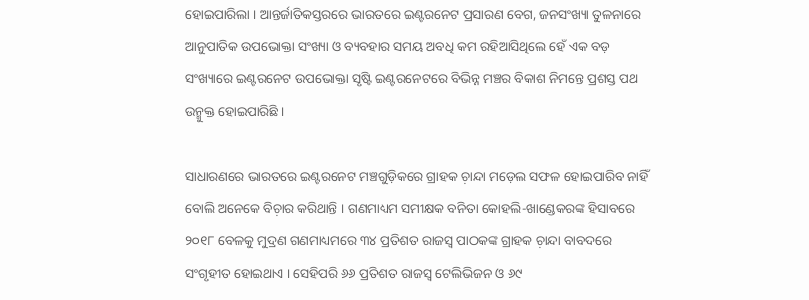ହୋଇପାରିଲା । ଆନ୍ତର୍ଜାତିକସ୍ତରରେ ଭାରତରେ ଇଣ୍ଟରନେଟ ପ୍ରସାରଣ ବେଗ, ଜନସଂଖ୍ୟା ତୁଳନାରେ ଆନୁପାତିକ ଉପଭୋକ୍ତା ସଂଖ୍ୟା ଓ ବ୍ୟବହାର ସମୟ ଅବଧି କମ ରହିଆସିଥିଲେ ହେଁ ଏକ ବଡ଼ ସଂଖ୍ୟାରେ ଇଣ୍ଟରନେଟ ଉପଭୋକ୍ତା ସୃଷ୍ଟି ଇଣ୍ଟରନେଟରେ ବିଭିନ୍ନ ମଞ୍ଚର ବିକାଶ ନିମନ୍ତେ ପ୍ରଶସ୍ତ ପଥ ଉନ୍ମୁକ୍ତ ହୋଇପାରିଛି ।

ସାଧାରଣରେ ଭାରତରେ ଇଣ୍ଟରନେଟ ମଞ୍ଚଗୁଡ଼ିକରେ ଗ୍ରାହକ ଚ଼ାନ୍ଦା ମଡ଼େଲ ସଫଳ ହୋଇପାରିବ ନାହିଁ ବୋଲି ଅନେକେ ବିଚ଼ାର କରିଥାନ୍ତି । ଗଣମାଧ୍ୟମ ସମୀକ୍ଷକ ବନିତା କୋହଲି-ଖାଣ୍ଡେକରଙ୍କ ହିସାବରେ ୨୦୧୮ ବେଳକୁ ମୁଦ୍ରଣ ଗଣମାଧ୍ୟମରେ ୩୪ ପ୍ରତିଶତ ରାଜସ୍ୱ ପାଠକଙ୍କ ଗ୍ରାହକ ଚ଼ାନ୍ଦା ବାବଦରେ ସଂଗୃହୀତ ହୋଇଥାଏ । ସେହିପରି ୬୬ ପ୍ରତିଶତ ରାଜସ୍ୱ ଟେଲିଭିଜନ ଓ ୬୯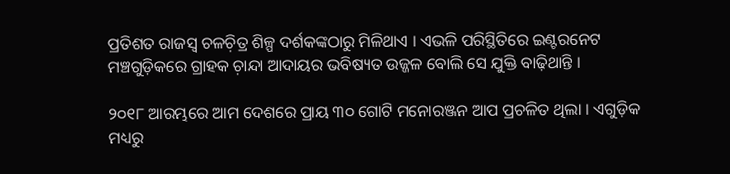ପ୍ରତିଶତ ରାଜସ୍ୱ ଚଳଚ଼ିତ୍ର ଶିଳ୍ପ ଦର୍ଶକଙ୍କଠାରୁ ମିଳିଥାଏ । ଏଭଳି ପରିସ୍ଥିତିରେ ଇଣ୍ଟରନେଟ ମଞ୍ଚଗୁଡ଼ିକରେ ଗ୍ରାହକ ଚ଼ାନ୍ଦା ଆଦାୟର ଭବିଷ୍ୟତ ଉଜ୍ଜଳ ବୋଲି ସେ ଯୁକ୍ତି ବାଢ଼ିଥାନ୍ତି ।

୨୦୧୮ ଆରମ୍ଭରେ ଆମ ଦେଶରେ ପ୍ରାୟ ୩୦ ଗୋଟି ମନୋରଞ୍ଜନ ଆପ ପ୍ରଚଳିତ ଥିଲା । ଏଗୁଡ଼ିକ ମଧ୍ୟରୁ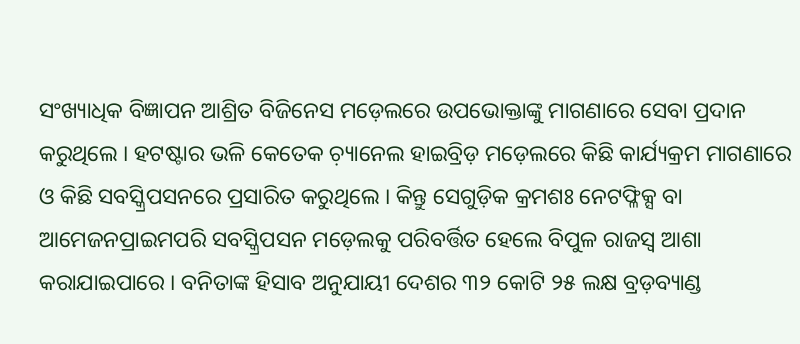ସଂଖ୍ୟାଧିକ ବିଜ୍ଞାପନ ଆଶ୍ରିତ ବିଜିନେସ ମଡ଼େଲରେ ଉପଭୋକ୍ତାଙ୍କୁ ମାଗଣାରେ ସେବା ପ୍ରଦାନ କରୁଥିଲେ । ହଟଷ୍ଟାର ଭଳି କେତେକ ଚ଼୍ୟାନେଲ ହାଇବ୍ରିଡ଼ ମଡ଼େଲରେ କିଛି କାର୍ଯ୍ୟକ୍ରମ ମାଗଣାରେ ଓ କିଛି ସବସ୍କ୍ରିପସନରେ ପ୍ରସାରିତ କରୁଥିଲେ । କିନ୍ତୁ ସେଗୁଡ଼ିକ କ୍ରମଶଃ ନେଟଫ୍ଳିକ୍ସ ବା ଆମେଜନପ୍ରାଇମପରି ସବସ୍କ୍ରିପସନ ମଡ଼େଲକୁ ପରିବର୍ତ୍ତିତ ହେଲେ ବିପୁଳ ରାଜସ୍ୱ ଆଶା କରାଯାଇପାରେ । ବନିତାଙ୍କ ହିସାବ ଅନୁଯାୟୀ ଦେଶର ୩୨ କୋଟି ୨୫ ଲକ୍ଷ ବ୍ରଡ଼ବ୍ୟାଣ୍ଡ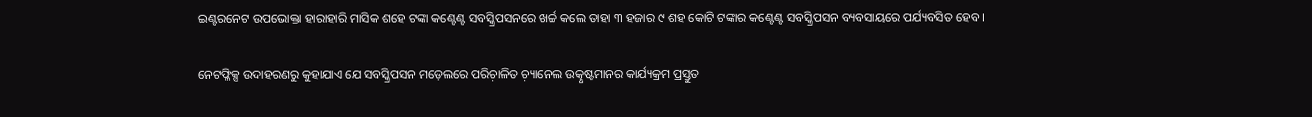ଇଣ୍ଟରନେଟ ଉପଭୋକ୍ତା ହାରାହାରି ମାସିକ ଶହେ ଟଙ୍କା କଣ୍ଟେଣ୍ଟ ସବସ୍କ୍ରିପସନରେ ଖର୍ଚ୍ଚ କଲେ ତାହା ୩ ହଜାର ୯ ଶହ କୋଟି ଟଙ୍କାର କଣ୍ଟେଣ୍ଟ ସବସ୍କ୍ରିପସନ ବ୍ୟବସାୟରେ ପର୍ଯ୍ୟବସିତ ହେବ ।

ନେଟଫ୍ଳିକ୍ସ ଉଦାହରଣରୁ କୁହାଯାଏ ଯେ ସବସ୍କ୍ରିପସନ ମଡ଼େଲରେ ପରିଚ଼ାଳିତ ଚ଼୍ୟାନେଲ ଉତ୍କୃଷ୍ଟମାନର କାର୍ଯ୍ୟକ୍ରମ ପ୍ରସ୍ତୁତ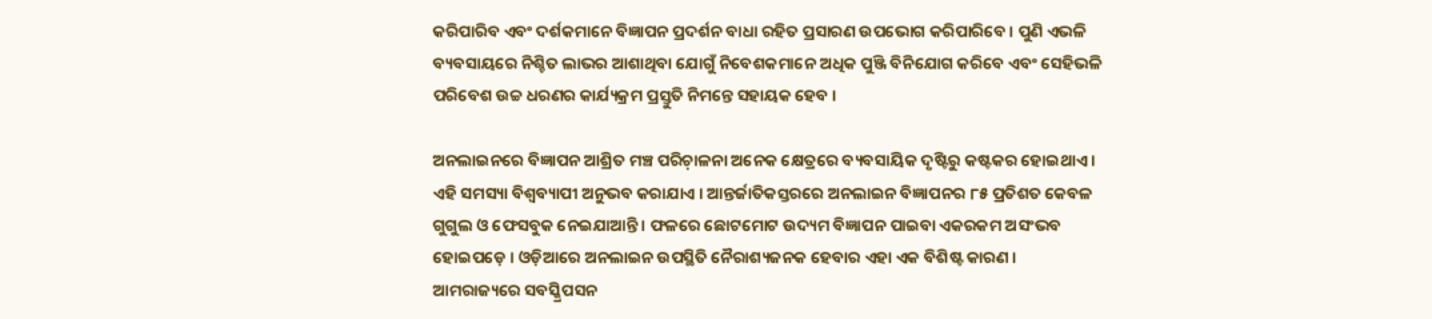କରିପାରିବ ଏବଂ ଦର୍ଶକମାନେ ବିଜ୍ଞାପନ ପ୍ରଦର୍ଶନ ବାଧା ରହିତ ପ୍ରସାରଣ ଉପଭୋଗ କରିପାରିବେ । ପୁଣି ଏଭଳି ବ୍ୟବସାୟରେ ନିଶ୍ଚିତ ଲାଭର ଆଶାଥିବା ଯୋଗୁଁ ନିବେଶକମାନେ ଅଧିକ ପୁଞ୍ଜି ବିନିଯୋଗ କରିବେ ଏବଂ ସେହିଭଳି ପରିବେଶ ଉଚ୍ଚ ଧରଣର କାର୍ଯ୍ୟକ୍ରମ ପ୍ରସ୍ତୁତି ନିମନ୍ତେ ସହାୟକ ହେବ ।

ଅନଲାଇନରେ ବିଜ୍ଞାପନ ଆଶ୍ରିତ ମଞ୍ଚ ପରିଚ଼ାଳନା ଅନେକ କ୍ଷେତ୍ରରେ ବ୍ୟବସାୟିକ ଦୃଷ୍ଟିରୁ କଷ୍ଟକର ହୋଇଥାଏ । ଏହି ସମସ୍ୟା ବିଶ୍ୱବ୍ୟାପୀ ଅନୁଭବ କରାଯାଏ । ଆନ୍ତର୍ଜାତିକସ୍ତରରେ ଅନଲାଇନ ବିଜ୍ଞାପନର ୮୫ ପ୍ରତିଶତ କେବଳ ଗୁଗୁଲ ଓ ଫେସବୁକ ନେଇଯାଆନ୍ତି । ଫଳରେ ଛୋଟମୋଟ ଉଦ୍ୟମ ବିଜ୍ଞାପନ ପାଇବା ଏକରକମ ଅସଂଭବ ହୋଇପଡ଼େ । ଓଡ଼ିଆରେ ଅନଲାଇନ ଉପସ୍ଥିତି ନୈରାଶ୍ୟଜନକ ହେବାର ଏହା ଏକ ବିଶିଷ୍ଟ କାରଣ । ଆମରାଜ୍ୟରେ ସବସ୍କ୍ରିପସନ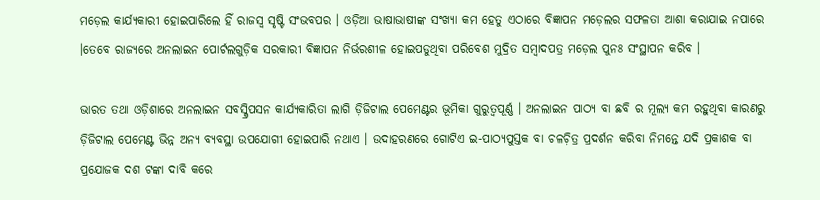ମଡ଼େଲ କାର୍ଯ୍ୟକାରୀ ହୋଇପାରିଲେ ହିଁ ରାଜସ୍ୱ ସୃଷ୍ଟି ସଂଭବପର । ଓଡ଼ିଆ ଭାଷାଭାଷୀଙ୍କ ସଂଖ୍ୟା କମ ହେତୁ ଏଠାରେ ବିଜ୍ଞାପନ ମଡ଼େଲର ସଫଳତା ଆଶା କରାଯାଇ ନପାରେ ।ତେବେ ରାଜ୍ୟରେ ଅନଲାଇନ ପୋର୍ଟଲଗୁଡ଼ିକ ସରକାରୀ ବିଜ୍ଞାପନ ନିର୍ଭରଶୀଳ ହୋଇପଡୁଥିବା ପରିବେଶ ମୁଦ୍ରିତ ସମ୍ୱାଦପତ୍ର ମଡ଼େଲ ପୁନଃ ସଂସ୍ଥାପନ କରିବ ।

ଭାରତ ତଥା ଓଡ଼ିଶାରେ ଅନଲାଇନ ସବସ୍କ୍ରିପସନ କାର୍ଯ୍ୟକାରିତା ଲାଗି ଡ଼ିଜିଟାଲ ପେମେଣ୍ଟର ଭୂମିକା ଗୁରୁତ୍ୱପୂର୍ଣ୍ଣ । ଅନଲାଇନ ପାଠ୍ୟ ବା ଛବି ର ମୂଲ୍ୟ କମ ରହୁଥିବା କାରଣରୁ ଡ଼ିଜିଟାଲ ପେମେଣ୍ଟ ଭିନ୍ନ ଅନ୍ୟ ବ୍ୟବସ୍ଥା ଉପଯୋଗୀ ହୋଇପାରି ନଥାଏ । ଉଦାହରଣରେ ଗୋଟିଏ ଇ-ପାଠ୍ୟପୁସ୍ତକ ବା ଚଳଚ଼ିତ୍ର ପ୍ରଦର୍ଶନ କରିବା ନିମନ୍ତେ ଯଦି ପ୍ରକାଶକ ବା ପ୍ରଯୋଜକ ଦଶ ଟଙ୍କା ଦାବି କରେ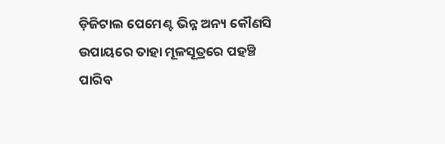ଡ଼ିଜିଟାଲ ପେମେଣ୍ଟ ଭିନ୍ନ ଅନ୍ୟ କୌଣସି ଉପାୟରେ ତାହା ମୂଳସୂତ୍ରରେ ପହଞ୍ଚି ପାରିବ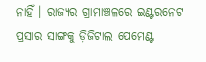ନାହିଁ । ରାଜ୍ୟର ଗ୍ରାମାଞ୍ଚଳରେ ଇଣ୍ଟରନେଟ ପ୍ରସାର ସାଙ୍ଗକୁ ଡ଼ିଜିଟାଲ ପେମେଣ୍ଟ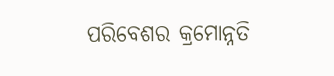ପରିବେଶର କ୍ରମୋନ୍ନତି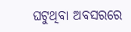ଘଟୁଥିବା ଅବସରରେ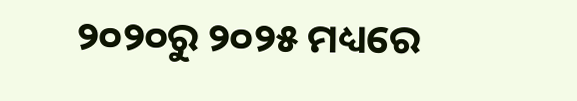୨୦୨୦ରୁ ୨୦୨୫ ମଧ୍ୟରେ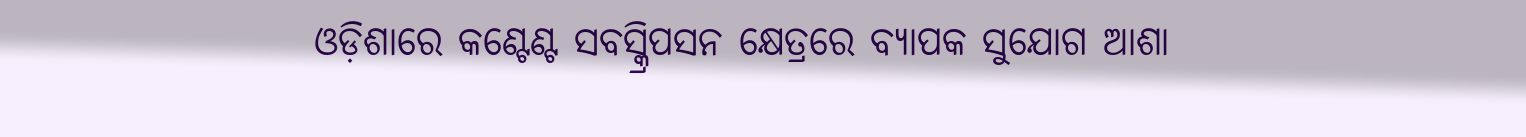ଓଡ଼ିଶାରେ କଣ୍ଟେଣ୍ଟ ସବସ୍କ୍ରିପସନ କ୍ଷେତ୍ରରେ ବ୍ୟାପକ ସୁଯୋଗ ଆଶା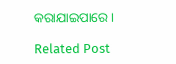କରାଯାଇପାରେ ।

Related Post